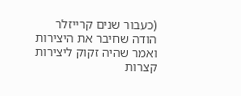(כעבור שנים קרייזלר הודה שחיבר את היצירות ואמר שהיה זקוק ליצירות קצרות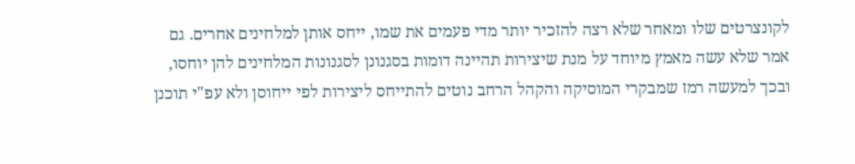לקונצרטים שלו ומאחר שלא רצה להזכיר יותר מדי פעמים את שמו, ייחס אותן למלחינים אחרים. גם אמר שלא עשה מאמץ מיוחד על מנת שיצירות תהיינה דומות בסגנונן לסגנונות המלחינים להן יוחסו, ובכך למעשה רמז שמבקרי המוסיקה והקהל הרחב נוטים להתייחס ליצירות לפי ייחוסן ולא עפ"י תוכנן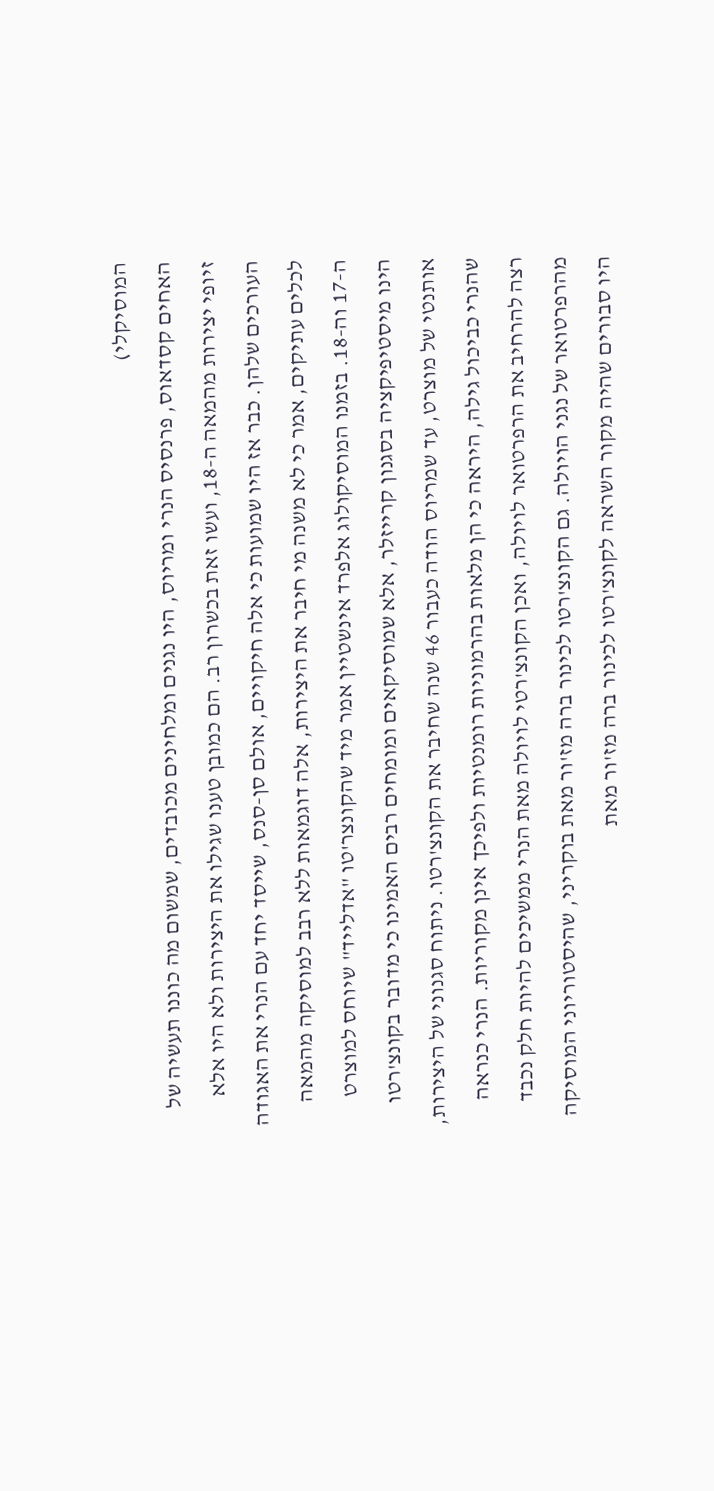המוסיקלי)
האחים קסדאוס, פרנסיס הנרי ומריוס, היו נגנים ומלחינים מכובדים, שמשום מה כוננו תעשיה של זיופי יצירות מהמאה ה-18, ועשו זאת בכשרון רב. הם כמובן טענו שגילו את היצירות ולא היו אלא העורכים שלהן. כבר אז היו שמועות כי אלה חיקויים, אולם סן-סנס, שייסד יחד עם הנרי את האגודה לכלים עתיקים, אמר כי לא משנה מי חיבר את היצירות, אלה דוגמאות ללא רבב למוסיקה מהמאה ה-17 וה-18. בזמנו המוסיקולוג אלפרד אינשטיין אמר מיד שהקונצר'טו "אדלייד" שיוחס למוצרט הינו מיסטיפיקציה בסגנון קרייזלר, אלא שמוסיקאים ומומחים רבים האמינו כי מדובר בקונצ'רטו אותנטי של מוצרט, עד שמריוס הודה כעבור 46 שנה שחיבר את הקונצ'רטו. ניתוח סגנוני של היצירות, שהנרי כביכול גילה, היראה כי הן מלאות בהרמוניות רומנטיות ולפיכך אינן מקוריות. הנרי כנראה רצה להרחיב את הרפרטואר לויולה, ואכן הקונצ'רטי לויולה מאת הנרי ממשיכים להיות חלק נכבד מהרפרטואר של נגני הויולה. גם הקונצ'רטו לכינור ברה מז'ור מאת בוקריני, שהיסטוריוני המוסיקה היו סבורים שהיה מקור השראה לקונצ'רטו לכינור ברה מז'ור מאת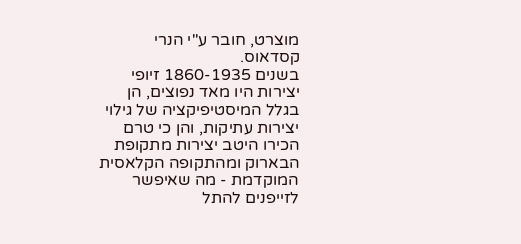מוצרט, חובר ע"י הנרי קסדאוס.
בשנים 1860-1935 זיופי יצירות היו מאד נפוצים, הן בגלל המיסטיפיקציה של גילוי יצירות עתיקות, והן כי טרם הכירו היטב יצירות מתקופת הבארוק ומהתקופה הקלאסית המוקדמת - מה שאיפשר לזייפנים להתל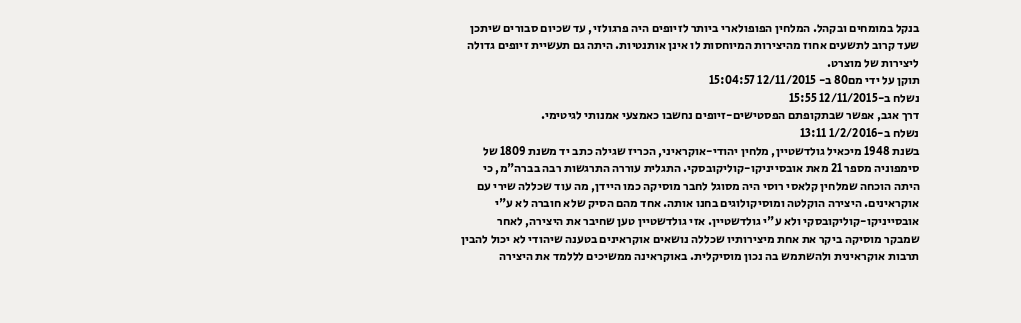בנקל במומחים ובקהל. המלחין הפופולארי ביותר לזיופים היה פרגולזי, עד שכיום סבורים שיתכן שעד קרוב לתשעים אחוז מהיצירות המיוחסות לו אינן אותנטיות. היתה גם תעשיית זיופים גדולה ליצירות של מוצרט.
תוקן על ידי מם80 ב- 12/11/2015 15:04:57
נשלח ב-12/11/2015 15:55
דרך אגב, אפשר שבתקופתם הפסטישים-זיופים נחשבו כאמצעי אמנותי לגיטימי.
נשלח ב-1/2/2016 13:11
בשנת 1948 מיכאיל גולדשטיין, מלחין יהודי-אוקראיני, הכריז שגילה כתב יד משנת 1809 של סימפוניה מספר 21 מאת אובסייניקו-קוליקובסקי. התגלית עוררה התרגשות רבה בברה"מ, כי היתה הוכחה שמלחין קלאסי רוסי היה מסוגל לחבר מוסיקה כמו היידן, מה עוד שכללה שירי עם אוקראינים. היצירה הוקלטה ומוסיקולוגים בחנו אותה. אחד מהם הסיק שלא חוברה לא ע"י אובסייניקו-קוליקובסקי ולא ע"י גולדשטיין. אזי גולדשטיין טען שחיבר את היצירה, לאחר שמבקר מוסיקה ביקר את אחת מיצירותיו שכללה נושאים אוקראינים בטענה שיהודי לא יכול להבין תרבות אוקראינית ולהשתמש בה נכון מוסיקלית. באוקראינה ממשיכים לללמד את היצירה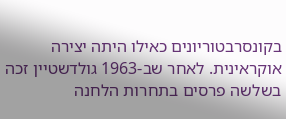בקונסרבטוריונים כאילו היתה יצירה אוקראינית. לאחר שב-1963 גולדשטיין זכה בשלשה פרסים בתחרות הלחנה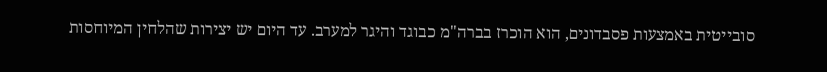סובייטית באמצעות פסבדונים, הוא הוכרז בברה"מ כבוגד והיגר למערב. עד היום יש יצירות שהלחין המיוחסות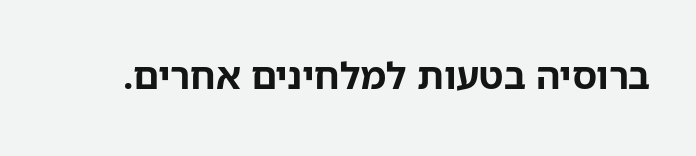ברוסיה בטעות למלחינים אחרים.